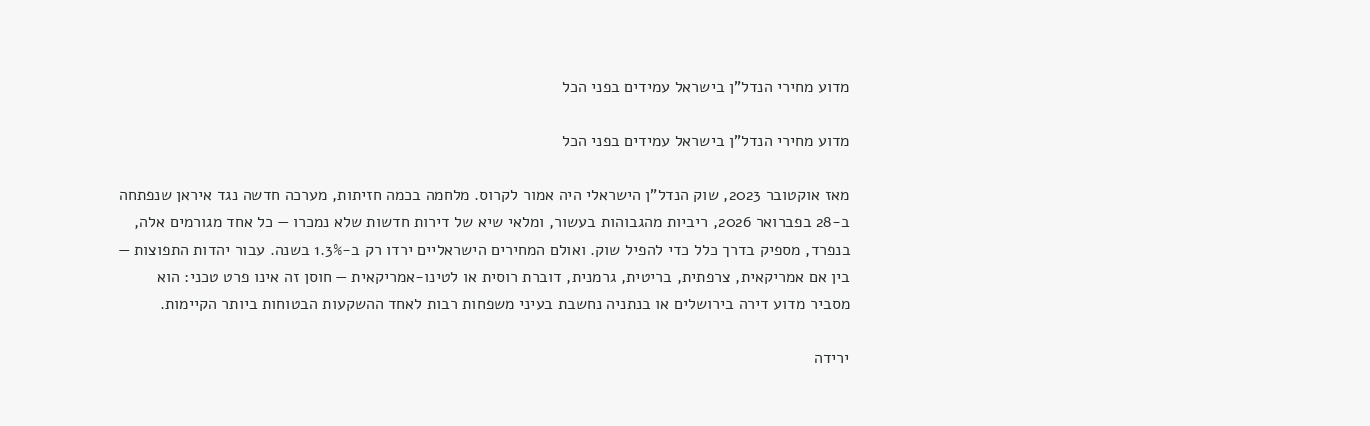מדוע מחירי הנדל"ן בישראל עמידים בפני הכל

מדוע מחירי הנדל"ן בישראל עמידים בפני הכל

מאז אוקטובר 2023, שוק הנדל"ן הישראלי היה אמור לקרוס. מלחמה בכמה חזיתות, מערכה חדשה נגד איראן שנפתחה ב-28 בפברואר 2026, ריביות מהגבוהות בעשור, ומלאי שיא של דירות חדשות שלא נמכרו — כל אחד מגורמים אלה, בנפרד, מספיק בדרך כלל כדי להפיל שוק. ואולם המחירים הישראליים ירדו רק ב-1.3% בשנה. עבור יהדות התפוצות — בין אם אמריקאית, צרפתית, בריטית, גרמנית, דוברת רוסית או לטינו-אמריקאית — חוסן זה אינו פרט טכני: הוא מסביר מדוע דירה בירושלים או בנתניה נחשבת בעיני משפחות רבות לאחד ההשקעות הבטוחות ביותר הקיימות.

ירידה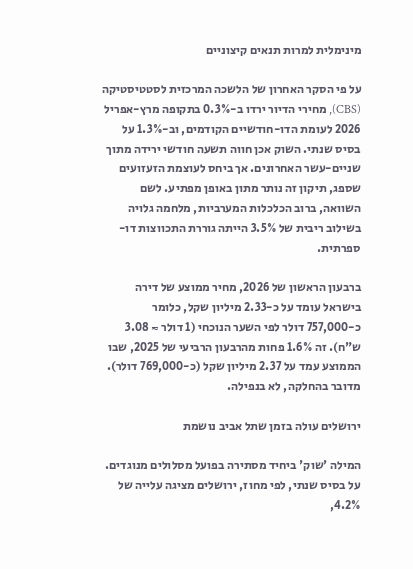מינימלית למרות תנאים קיצוניים

על פי הסקר האחרון של הלשכה המרכזית לסטטיסטיקה (CBS), מחירי הדיור ירדו ב-0.3% בתקופה מרץ-אפריל 2026 לעומת הדו-חודשיים הקודמים, וב-1.3% על בסיס שנתי. השוק אכן חווה תשעה חודשי ירידה מתוך שניים-עשר האחרונים. אך ביחס לעוצמת הזעזועים שספג, תיקון זה נותר מתון באופן מפתיע. לשם השוואה, ברוב הכלכלות המערביות, מלחמה גלויה בשילוב ריבית של 3.5% הייתה גוררת התכווצות דו-ספרתית.

ברבעון הראשון של 2026, מחיר ממוצע של דירה בישראל עומד על כ-2.33 מיליון שקל, כלומר כ-757,000 דולר לפי השער הנוכחי (1 דולר ≈ 3.08 ש"ח). זה 1.6% פחות מהרבעון הרביעי של 2025, שבו הממוצע עמד על 2.37 מיליון שקל (כ-769,000 דולר). מדובר בהחלקה, לא בנפילה.

ירושלים עולה בזמן שתל אביב נושמת

המילה 'שוק' ביחיד מסתירה בפועל מסלולים מנוגדים. על בסיס שנתי, לפי מחוז, ירושלים מציגה עלייה של 4.2%,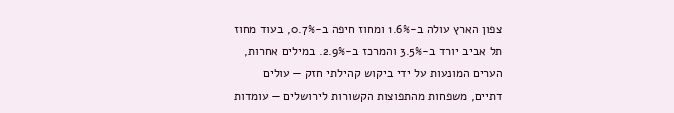צפון הארץ עולה ב-1.6% ומחוז חיפה ב-0.7%, בעוד מחוז תל אביב יורד ב-3.5% והמרכז ב-2.9%. במילים אחרות, הערים המונעות על ידי ביקוש קהילתי חזק — עולים דתיים, משפחות מהתפוצות הקשורות לירושלים — עומדות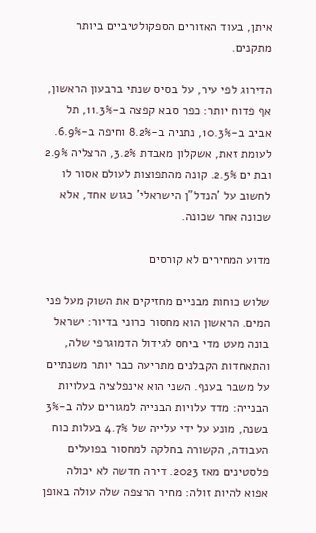איתן, בעוד האזורים הספקולטיביים ביותר מתקנים.

הדירוג לפי עיר, על בסיס שנתי ברבעון הראשון, אף פדוח יותר: כפר סבא קפצה ב-11.3%, תל אביב ב-10.3%, נתניה ב-8.2% וחיפה ב-6.9%. לעומת זאת, אשקלון מאבדת 3.2%, הרצליה 2.9% ובת ים 2.5%. קונה מהתפוצות לעולם אסור לו לחשוב על 'הנדל"ן הישראלי' כגוש אחד, אלא שכונה אחר שכונה.

מדוע המחירים לא קורסים

שלוש כוחות מבניים מחזיקים את השוק מעל פני המים. הראשון הוא מחסור כרוני בדיור: ישראל בונה מעט מדי ביחס לגידול הדמוגרפי שלה, והתאחדות הקבלנים מתריעה כבר יותר משנתיים על משבר בענף. השני הוא אינפלציה בעלויות הבנייה: מדד עלויות הבנייה למגורים עלה ב-3% בשנה, מונע על ידי עלייה של 4.7% בעלות כוח העבודה, הקשורה בחלקה למחסור בפועלים פלסטינים מאז 2023. דירה חדשה לא יכולה אפוא להיות זולה: מחיר הרצפה שלה עולה באופן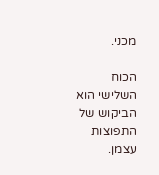מכני.

הכוח השלישי הוא הביקוש של התפוצות עצמן.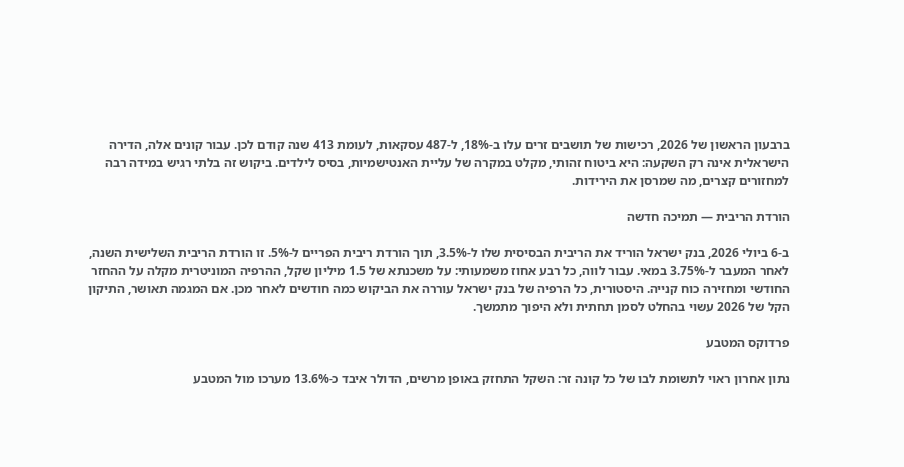ברבעון הראשון של 2026, רכישות של תושבים זרים עלו ב-18%, ל-487 עסקאות, לעומת 413 שנה קודם לכן. עבור קונים אלה, הדירה הישראלית אינה רק השקעה: היא ביטוח זהותי, מקלט במקרה של עליית האנטישמיות, בסיס לילדים. ביקוש זה בלתי רגיש במידה רבה למחזורים קצרים, מה שמרסן את הירידות.

הורדת הריבית — תמיכה חדשה

ב-6 ביולי 2026, בנק ישראל הוריד את הריבית הבסיסית שלו ל-3.5%, תוך הורדת ריבית הפריים ל-5%. זו הורדת הריבית השלישית השנה, לאחר המעבר ל-3.75% במאי. עבור לווה, כל רבע אחוז משמעותי: על משכנתא של 1.5 מיליון שקל, ההרפיה המוניטרית מקלה על ההחזר החודשי ומחזירה כוח קנייה. היסטורית, כל הרפיה של בנק ישראל עוררה את הביקוש כמה חודשים לאחר מכן. אם המגמה תאושר, התיקון הקל של 2026 עשוי בהחלט לסמן תחתית ולא היפוך מתמשך.

פרדוקס המטבע

נתון אחרון ראוי לתשומת לבו של כל קונה זר: השקל התחזק באופן מרשים, הדולר איבד כ-13.6% מערכו מול המטבע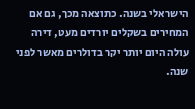הישראלי בשנה. כתוצאה מכך, גם אם המחירים בשקלים יורדים מעט, דירה עולה היום יותר יקר בדולרים מאשר לפני שנה.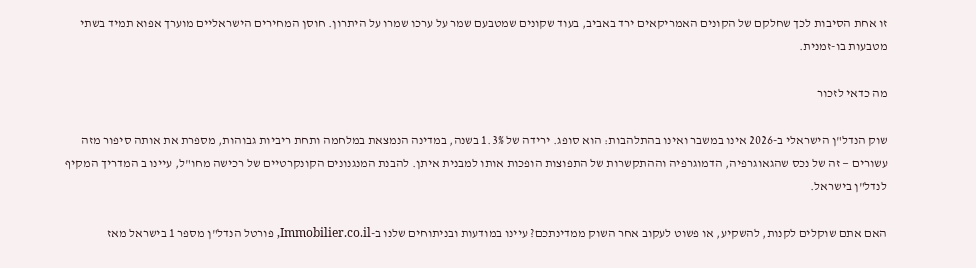זו אחת הסיבות לכך שחלקם של הקונים האמריקאים ירד באביב, בעוד שקונים שמטבעם שמר על ערכו שמרו על היתרון. חוסן המחירים הישראליים מוערך אפוא תמיד בשתי מטבעות בו-זמנית.

מה כדאי לזכור

שוק הנדל"ן הישראלי ב-2026 אינו במשבר ואינו בהתלהבות: הוא סופג. ירידה של 1.3% בשנה, במדינה הנמצאת במלחמה ותחת ריביות גבוהות, מספרת את אותה סיפור מזה עשורים — זה של נכס שהגאוגרפיה, הדמוגרפיה וההתקשרות של התפוצות הופכות אותו למבנית איתן. להבנת המנגנונים הקונקרטיים של רכישה מחו"ל, עיינו ב המדריך המקיף לנדל"ן בישראל.

האם אתם שוקלים לקנות, להשקיע, או פשוט לעקוב אחר השוק ממדינתכם? עיינו במודעות ובניתוחים שלנו ב-Immobilier.co.il, פורטל הנדל"ן מספר 1 בישראל מאז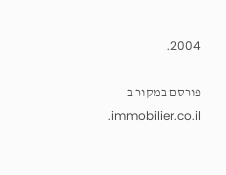2004.

פורסם במקור ב immobilier.co.il.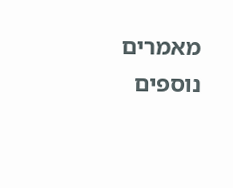מאמרים נוספים